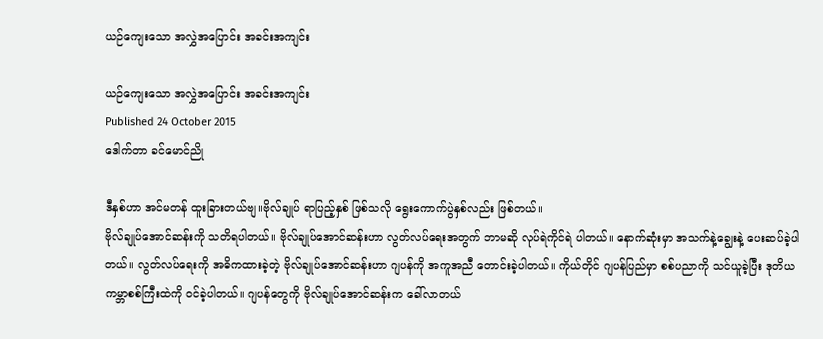ယဉ်ကျေးသော အလွှဲအပြောင်း အခင်းအကျင်း

ယဉ်ကျေးသော အလွှဲအပြောင်း အခင်းအကျင်း
Published 24 October 2015
ဒေါက်တာ ခင်မောင်ညို

ဒီနှစ်ဟာ အင်မတန် ထူးခြားတယ်ဗျ။ဗိုလ်ချုပ် ရာပြည့်နှစ် ဖြစ်သလို ရွေးကောက်ပွဲနှစ်လည်း ဖြစ်တယ်။
ဗိုလ်ချုပ်အောင်ဆန်းကို သတိရပါတယ်။ ဗိုလ်ချုပ်အောင်ဆန်းဟာ လွတ်လပ်ရေးအတွက် ဘာမဆို လုပ်ရဲကိုင်ရဲ ပါတယ်။ နောက်ဆုံးမှာ အသက်နဲ့ချွေးနဲ့ ပေးဆပ်ခဲ့ပါတယ်။ လွတ်လပ်ရေးကို အဓိကထားခဲ့တဲ့ ဗိုလ်ချုပ်အောင်ဆန်းဟာ ဂျပန်ကို အကူအညီ တောင်းခဲ့ပါတယ်။ ကိုယ်တိုင် ဂျပန်ပြည်မှာ စစ်ပညာကို သင်ယူခဲ့ပြီး ဒုတိယကမ္ဘာစစ်ကြီးထဲကို ဝင်ခဲ့ပါတယ်။ ဂျပန်တွေကို ဗိုလ်ချုပ်အောင်ဆန်းက ခေါ်လာတယ်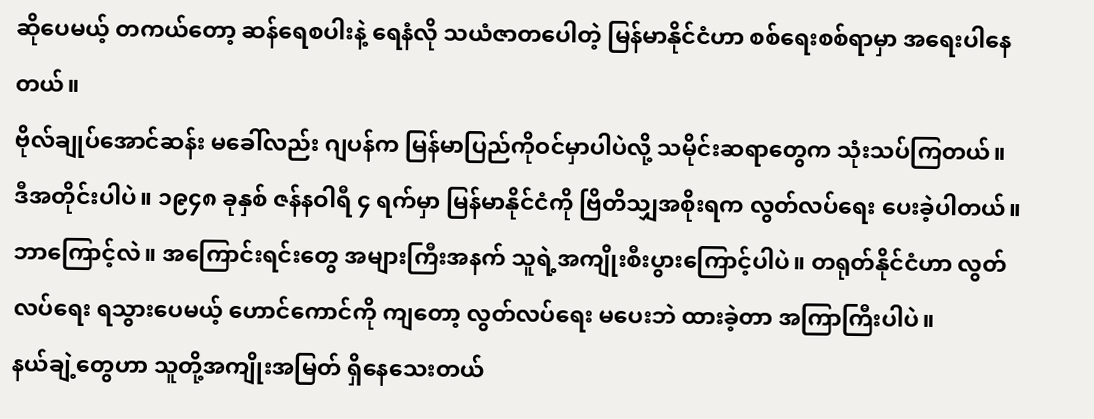ဆိုပေမယ့် တကယ်တော့ ဆန်ရေစပါးနဲ့ ရေနံလို သယံဇာတပေါတဲ့ မြန်မာနိုင်ငံဟာ စစ်ရေးစစ်ရာမှာ အရေးပါနေတယ်။
ဗိုလ်ချုပ်အောင်ဆန်း မခေါ်လည်း ဂျပန်က မြန်မာပြည်ကိုဝင်မှာပါပဲလို့ သမိုင်းဆရာတွေက သုံးသပ်ကြတယ်။
ဒီအတိုင်းပါပဲ။ ၁၉၄၈ ခုနှစ် ဇန်နဝါရီ ၄ ရက်မှာ မြန်မာနိုင်ငံကို ဗြိတိသျှအစိုးရက လွတ်လပ်ရေး ပေးခဲ့ပါတယ်။
ဘာကြောင့်လဲ။ အကြောင်းရင်းတွေ အများကြီးအနက် သူရဲ့အကျိုးစီးပွားကြောင့်ပါပဲ။ တရုတ်နိုင်ငံဟာ လွတ်လပ်ရေး ရသွားပေမယ့် ဟောင်ကောင်ကို ကျတော့ လွတ်လပ်ရေး မပေးဘဲ ထားခဲ့တာ အကြာကြီးပါပဲ။
နယ်ချဲ့တွေဟာ သူတို့အကျိုးအမြတ် ရှိနေသေးတယ်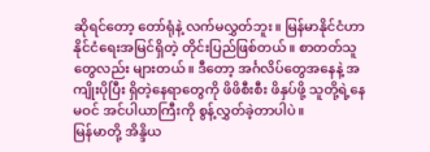ဆိုရင်တော့ တော်ရုံနဲ့ လက်မလွှတ်ဘူး။ မြန်မာနိုင်ငံဟာ နိုင်ငံရေးအမြင်ရှိတဲ့ တိုင်းပြည်ဖြစ်တယ်။ စာတတ်သူတွေလည်း များတယ်။ ဒီတော့ အင်္ဂလိပ်တွေအနေနဲ့ အကျိုးပိုပြီး ရှိတဲ့နေရာတွေကို ဖိဖိစီးစီး ဖိနှပ်ဖို့ သူတို့ရဲ့နေမဝင် အင်ပါယာကြီးကို စွန့်လွှတ်ခဲ့တာပါပဲ။
မြန်မာတို့ အိန္ဒိယ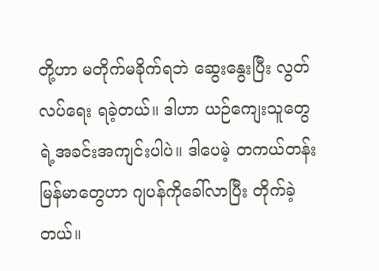တို့ဟာ မတိုက်မခိုက်ရဘဲ ဆွေးနွေးပြီး လွတ်လပ်ရေး ရခဲ့တယ်။ ဒါဟာ ယဉ်ကျေးသူတွေရဲ့အခင်းအကျင်းပါပဲ။ ဒါပေမဲ့ တကယ်တန်း မြန်မာတွေဟာ ဂျပန်ကိုခေါ်လာပြီး တိုက်ခဲ့တယ်။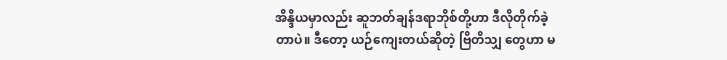အိန္ဒိယမှာလည်း ဆူဘတ်ချန်ဒရာဘိုစ်တို့ဟာ ဒီလိုတိုက်ခဲ့ တာပဲ။ ဒီတော့ ယဉ်ကျေးတယ်ဆိုတဲ့ ဗြိတိသျှ တွေဟာ မ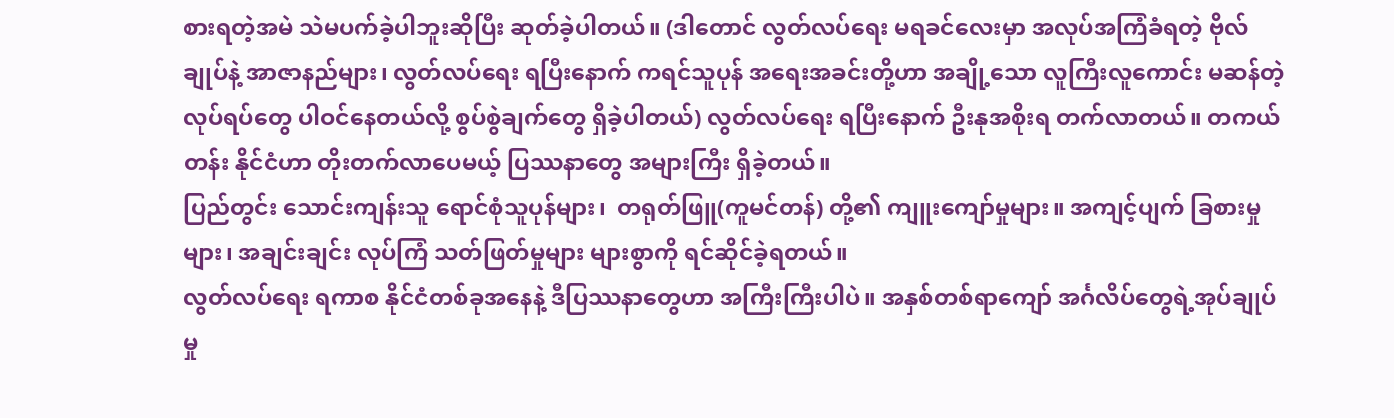စားရတဲ့အမဲ သဲမပက်ခဲ့ပါဘူးဆိုပြီး ဆုတ်ခဲ့ပါတယ်။ (ဒါတောင် လွတ်လပ်ရေး မရခင်လေးမှာ အလုပ်အကြံခံရတဲ့ ဗိုလ်ချုပ်နဲ့ အာဇာနည်များ၊ လွတ်လပ်ရေး ရပြီးနောက် ကရင်သူပုန် အရေးအခင်းတို့ဟာ အချို့သော လူကြီးလူကောင်း မဆန်တဲ့ လုပ်ရပ်တွေ ပါဝင်နေတယ်လို့ စွပ်စွဲချက်တွေ ရှိခဲ့ပါတယ်) လွတ်လပ်ရေး ရပြီးနောက် ဦးနုအစိုးရ တက်လာတယ်။ တကယ်တန်း နိုင်ငံဟာ တိုးတက်လာပေမယ့် ပြဿနာတွေ အများကြီး ရှိခဲ့တယ်။
ပြည်တွင်း သောင်းကျန်းသူ ရောင်စုံသူပုန်များ၊  တရုတ်ဖြူ(ကူမင်တန်) တို့၏ ကျူးကျော်မှုများ။ အကျင့်ပျက် ခြစားမှုများ၊ အချင်းချင်း လုပ်ကြံ သတ်ဖြတ်မှုများ များစွာကို ရင်ဆိုင်ခဲ့ရတယ်။
လွတ်လပ်ရေး ရကာစ နိုင်ငံတစ်ခုအနေနဲ့ ဒီပြဿနာတွေဟာ အကြီးကြီးပါပဲ။ အနှစ်တစ်ရာကျော် အင်္ဂလိပ်တွေရဲ့အုပ်ချုပ်မှု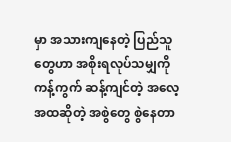မှာ အသားကျနေတဲ့ ပြည်သူတွေဟာ အစိုးရလုပ်သမျှကို ကန့်ကွက် ဆန့်ကျင်တဲ့ အလေ့အထဆိုတဲ့ အစွဲတွေ စွဲနေတာ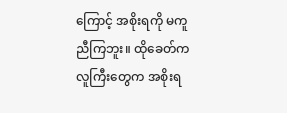ကြောင့် အစိုးရကို မကူညီကြဘူး။ ထိုခေတ်က လူကြီးတွေက အစိုးရ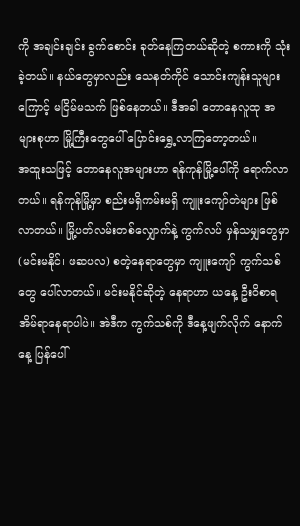ကို အချင်းချင်း ခွက်စောင်း ခုတ်နေကြတယ်ဆိုတဲ့ စကားကို သုံးခဲ့တယ်။ နယ်တွေမှာလည်း သေနတ်ကိုင် သောင်းကျန်းသူများကြောင့် မငြိမ်မသက် ဖြစ်နေတယ်။ ဒီအခါ တောနေလူထု အများစုဟာ မြို့ကြီးတွေပေါ် ပြောင်းရွှေ့လာကြတော့တယ်။
အထူးသဖြင့် တောနေလူအများဟာ ရန်ကုန်မြို့ပေါ်ကို ရောက်လာတယ်။ ရန်ကုန်မြို့မှာ စည်းမရှိကမ်းမရှိ ကျူးကျော်တဲများ ဖြစ်လာတယ်။ မြို့ပတ်လမ်းတစ်လျှောက်နဲ့ ကွက်လပ် မှန်သမျှတွေမှာ (မင်းမနိုင်၊ ဖဆပလ) စတဲ့နေရာတွေမှာ ကျူးကျော် ကွက်သစ်တွေ ပေါ်လာတယ်။ မင်းမနိုင်ဆိုတဲ့ နေရာဟာ ယနေ့ ဦးဝိစာရ အိမ်ရာနေရာပါပဲ။ အဲဒီက ကွက်သစ်ကို ဒီနေ့ဖျက်လိုက် နောက်နေ့ ပြန်ပေါ်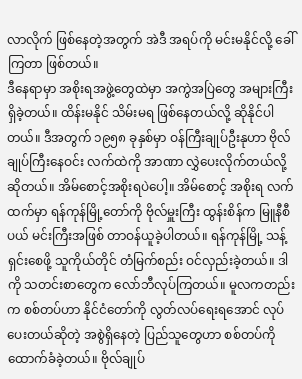လာလိုက် ဖြစ်နေတဲ့အတွက် အဲဒီ အရပ်ကို မင်းမနိုင်လို့ ခေါ်ကြတာ ဖြစ်တယ်။
ဒီနေရာမှာ အစိုးရအဖွဲ့တွေထဲမှာ အကွဲအပြဲတွေ အများကြီးရှိခဲ့တယ်။ ထိန်းမနိုင် သိမ်းမရ ဖြစ်နေတယ်လို့ ဆိုနိုင်ပါတယ်။ ဒီအတွက် ၁၉၅၈ ခုနှစ်မှာ ဝန်ကြီးချုပ်ဦးနုဟာ ဗိုလ်ချုပ်ကြီးနေဝင်း လက်ထဲကို အာဏာ လွှဲပေးလိုက်တယ်လို့ ဆိုတယ်။ အိမ်စောင့်အစိုးရပဲပေါ့။ အိမ်စောင့် အစိုးရ လက်ထက်မှာ ရန်ကုန်မြို့တော်ကို ဗိုလ်မှူးကြီး ထွန်းစိန်က မြူနီစီပယ် မင်းကြီးအဖြစ် တာဝန်ယူခဲ့ပါတယ်။ ရန်ကုန်မြို့ သန့်ရှင်းစေဖို့ သူကိုယ်တိုင် တံမြက်စည်း ဝင်လှည်းခဲ့တယ်။ ဒါကို သတင်းစာတွေက လော်ဘီလုပ်ကြတယ်။ မူလကတည်းက စစ်တပ်ဟာ နိုင်ငံတော်ကို လွတ်လပ်ရေးရအောင် လုပ်ပေးတယ်ဆိုတဲ့ အစွဲရှိနေတဲ့ ပြည်သူတွေဟာ စစ်တပ်ကို ထောက်ခံခဲ့တယ်။ ဗိုလ်ချုပ်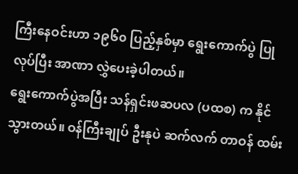ကြီးနေဝင်းဟာ ၁၉၆၀ ပြည့်နှစ်မှာ ရွေးကောက်ပွဲ ပြုလုပ်ပြီး အာဏာ လွှဲပေးခဲ့ပါတယ်။
ရွေးကောက်ပွဲအပြီး သန်ရှင်းဖဆပလ (ပထစ) က နိုင်သွားတယ်။ ဝန်ကြီးချုပ် ဦးနုပဲ ဆက်လက် တာဝန် ထမ်း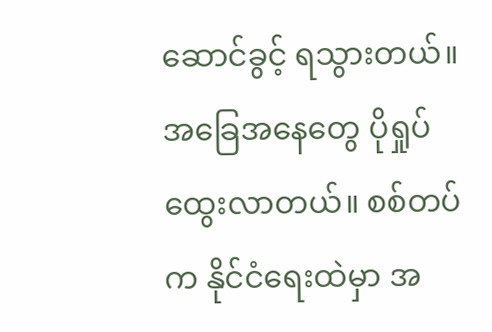ဆောင်ခွင့် ရသွားတယ်။ အခြေအနေတွေ ပိုရှုပ်ထွေးလာတယ်။ စစ်တပ်က နိုင်ငံရေးထဲမှာ အ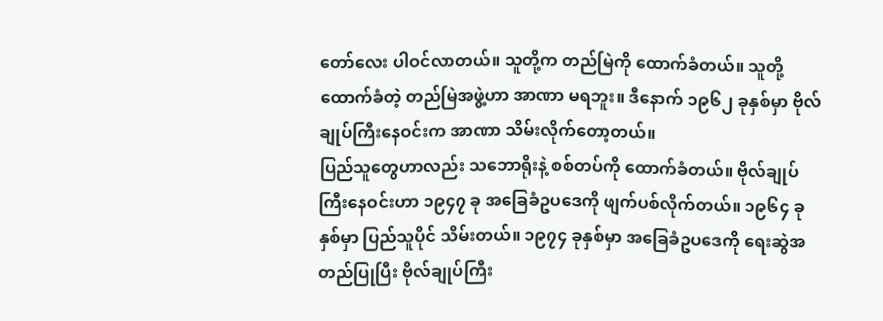တော်လေး ပါဝင်လာတယ်။ သူတို့က တည်မြဲကို ထောက်ခံတယ်။ သူတို့ထောက်ခံတဲ့ တည်မြဲအဖွဲ့ဟာ အာဏာ မရဘူး။ ဒီနောက် ၁၉၆၂ ခုနှစ်မှာ ဗိုလ်ချုပ်ကြီးနေဝင်းက အာဏာ သိမ်းလိုက်တော့တယ်။
ပြည်သူတွေဟာလည်း သဘောရိုးနဲ့ စစ်တပ်ကို ထောက်ခံတယ်။ ဗိုလ်ချုပ်ကြီးနေဝင်းဟာ ၁၉၄၇ ခု အခြေခံဥပဒေကို ဖျက်ပစ်လိုက်တယ်။ ၁၉၆၄ ခုနှစ်မှာ ပြည်သူပိုင် သိမ်းတယ်။ ၁၉၇၄ ခုနှစ်မှာ အခြေခံဥပဒေကို ရေးဆွဲအတည်ပြုပြီး ဗိုလ်ချုပ်ကြီး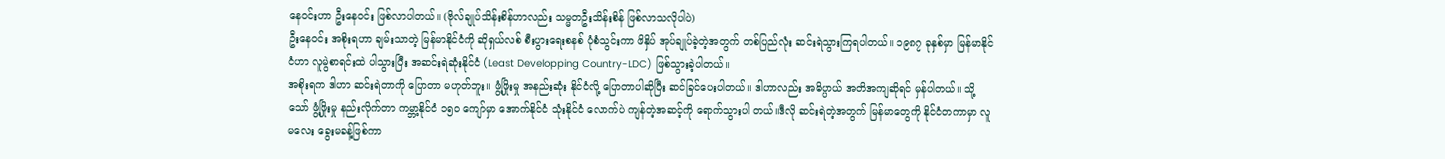နေဝင်းဟာ ဦးနေဝင်း ဖြစ်လာပါတယ်။ (ဗိုလ်ချုပ်သိန်းစိန်ဟာလည်း သမ္မတဦးသိန်းစိန် ဖြစ်လာသလိုပါပဲ)
ဦးနေဝင်း အစိုးရဟာ ချမ်းသာတဲ့ မြန်မာနိုင်ငံကို ဆိုရှယ်လစ် စီးပွားရေးစနစ် ပုံစံသွင်းကာ ဖိနှိပ် အုပ်ချုပ်ခဲ့တဲ့အတွက် တစ်ပြည်လုံး ဆင်းရဲသွားကြရပါတယ်။ ၁၉၈၇ ခုနှစ်မှာ မြန်မာနိုင်ငံဟာ လူမွဲစာရင်းထဲ ပါသွားပြီး အဆင်းရဲဆုံးနိုင်ငံ (Least Developping Country-LDC) ဖြစ်သွားခဲ့ပါတယ်။
အစိုးရက ဒါဟာ ဆင်းရဲတာကို ပြောတာ မဟုတ်ဘူး။ ဖွံ့ဖြိုးမှု အနည်းဆုံး နိုင်ငံလို့ ပြောတာပါဆိုပြီး ဆင်ခြင်ပေးပါတယ်။ ဒါဟာလည်း အဓိပ္ပာယ် အတိအကျဆိုရင် မှန်ပါတယ်။ သို့သော် ဖွံ့ဖြိုးမှု နည်းလိုက်တာ ကမ္ဘာ့နိုင်ငံ ၁၅၀ ကျော်မှာ အောက်နိုင်ငံ သုံးနိုင်ငံ လောက်ပဲ ကျန်တဲ့အဆင့်ကို ရောက်သွားပါ တယ်။ဒီလို ဆင်းရဲတဲ့အတွက် မြန်မာတွေကို နိုင်ငံတကာမှာ လူမလေး ခွေးမခန့်ဖြစ်ကာ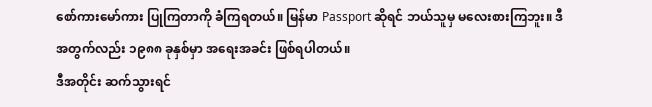စော်ကားမော်ကား ပြုကြတာကို ခံကြရတယ်။ မြန်မာ Passport ဆိုရင် ဘယ်သူမှ မလေးစားကြဘူး။ ဒီအတွက်လည်း ၁၉၈၈ ခုနှစ်မှာ အရေးအခင်း ဖြစ်ရပါတယ်။
ဒီအတိုင်း ဆက်သွားရင်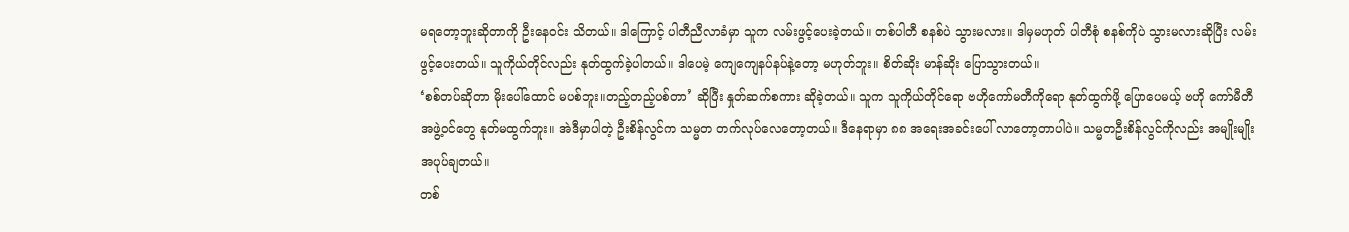မရတော့ဘူးဆိုတာကို ဦးနေဝင်း သိတယ်။ ဒါကြောင့် ပါတီညီလာခံမှာ သူက လမ်းဖွင့်ပေးခဲ့တယ်။ တစ်ပါတီ စနစ်ပဲ သွားမလား။ ဒါမှမဟုတ် ပါတီစုံ စနစ်ကိုပဲ သွားမလားဆိုပြီး လမ်းဖွင့်ပေးတယ်။ သူကိုယ်တိုင်လည်း နုတ်ထွက်ခဲ့ပါတယ်။ ဒါပေမဲ့ ကျေကျေနပ်နပ်နဲ့တော့ မဟုတ်ဘူး။ စိတ်ဆိုး မာန်ဆိုး ပြောသွားတယ်။
‘စစ်တပ်ဆိုတာ မိုးပေါ်ထောင် မပစ်ဘူး။တည့်တည့်ပစ်တာ’ ဆိုပြီး နှုတ်ဆက်စကား ဆိုခဲ့တယ်။ သူက သူကိုယ်တိုင်ရော ဗဟိုကော်မတီကိုရော နုတ်ထွက်ဖို့ ပြောပေမယ့် ဗဟို ကော်မီတီ အဖွဲ့ဝင်တွေ နုတ်မထွက်ဘူး။ အဲဒီမှာပါတဲ့ ဦးစိန်လွင်က သမ္မတ တက်လုပ်လေတော့တယ်။ ဒီနေရာမှာ ၈၈ အရေးအခင်းပေါ် လာတော့တာပါပဲ။ သမ္မတဦးစိန်လွင်ကိုလည်း အမျိုးမျိုး အပုပ်ချတယ်။
တစ်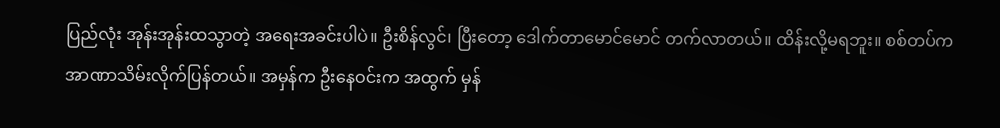ပြည်လုံး အုန်းအုန်းထသွာတဲ့ အရေးအခင်းပါပဲ။ ဦးစိန်လွင်၊ ပြီးတော့ ဒေါက်တာမောင်မောင် တက်လာတယ်။ ထိန်းလို့မရဘူး။ စစ်တပ်က အာဏာသိမ်းလိုက်ပြန်တယ်။ အမှန်က ဦးနေဝင်းက အထွက် မှန်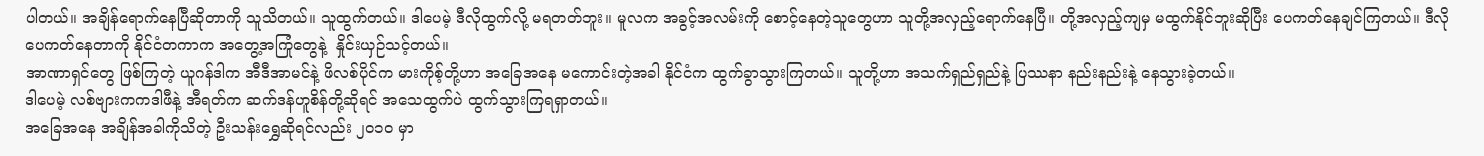ပါတယ်။ အချိန်ရောက်နေပြီဆိုတာကို သူသိတယ်။ သူထွက်တယ်။ ဒါပေမဲ့ ဒီလိုထွက်လို့ မရတတ်ဘူး။ မူလက အခွင့်အလမ်းကို စောင့်နေတဲ့သူတွေဟာ သူတို့အလှည့်ရောက်နေပြီ။ တို့အလှည့်ကျမှ မထွက်နိုင်ဘူးဆိုပြီး ပေကတ်နေချင်ကြတယ်။ ဒီလို ပေကတ်နေတာကို နိုင်ငံတကာက အတွေ့အကြုံတွေနဲ့  နှိုင်းယှဉ်သင့်တယ်။
အာဏာရှင်တွေ ဖြစ်ကြတဲ့ ယူဂန်ဒါက အီဒီအာမင်နဲ့ ဖိလစ်ပိုင်က မားကိုစ့်တို့ဟာ အခြေအနေ မကောင်းတဲ့အခါ နိုင်ငံက ထွက်ခွာသွားကြတယ်။ သူတို့ဟာ အသက်ရှည်ရှည်နဲ့ ပြဿနာ နည်းနည်းနဲ့ နေသွားခဲ့တယ်။
ဒါပေမဲ့ လစ်ဗျားကကဒါဖီနဲ့ အီရတ်က ဆက်ဒန်ဟူစိန်တို့ဆိုရင် အသေထွက်ပဲ ထွက်သွားကြရရှာတယ်။
အခြေအနေ အချိန်အခါကိုသိတဲ့ ဦးသန်းရွှေဆိုရင်လည်း ၂၀၁၀ မှာ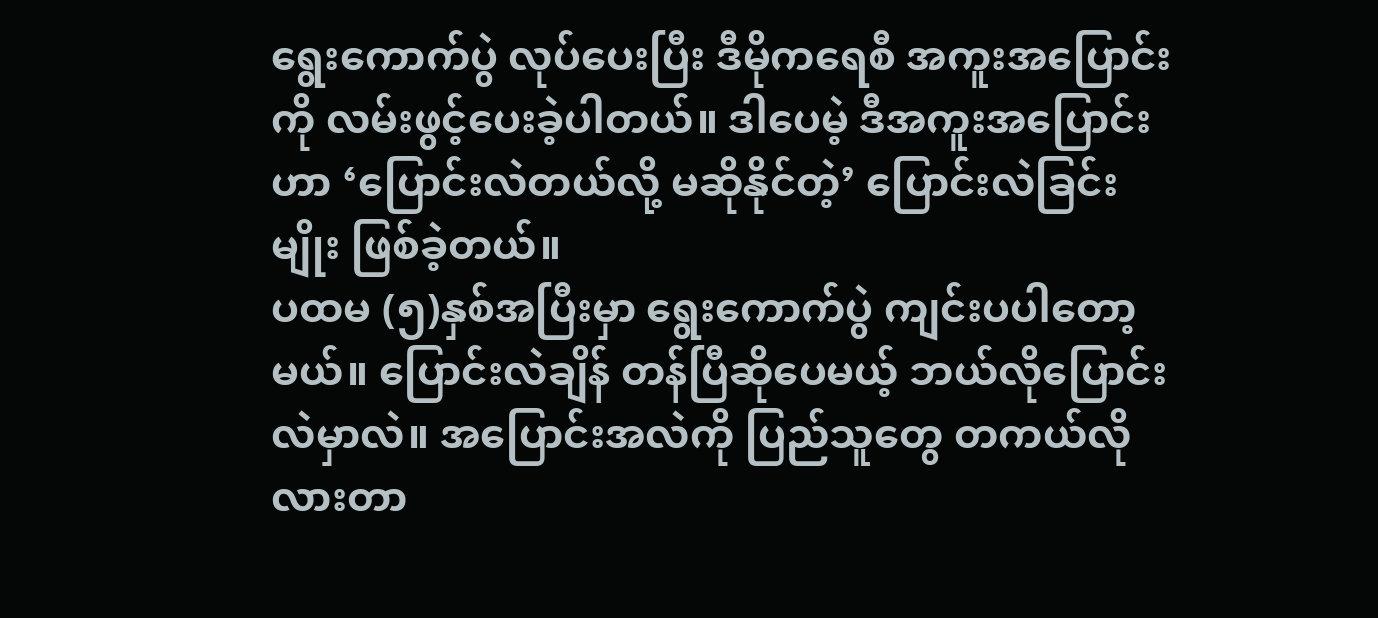ရွေးကောက်ပွဲ လုပ်ပေးပြီး ဒီမိုကရေစီ အကူးအပြောင်းကို လမ်းဖွင့်ပေးခဲ့ပါတယ်။ ဒါပေမဲ့ ဒီအကူးအပြောင်းဟာ ‘ပြောင်းလဲတယ်လို့ မဆိုနိုင်တဲ့’ ပြောင်းလဲခြင်းမျိုး ဖြစ်ခဲ့တယ်။
ပထမ (၅)နှစ်အပြီးမှာ ရွေးကောက်ပွဲ ကျင်းပပါတော့မယ်။ ပြောင်းလဲချိန် တန်ပြီဆိုပေမယ့် ဘယ်လိုပြောင်းလဲမှာလဲ။ အပြောင်းအလဲကို ပြည်သူတွေ တကယ်လိုလားတာ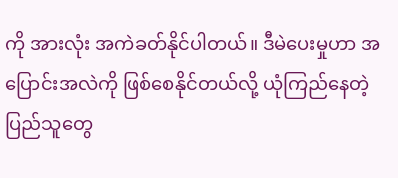ကို အားလုံး အကဲခတ်နိုင်ပါတယ်။ ဒီမဲပေးမှုဟာ အပြောင်းအလဲကို ဖြစ်စေနိုင်တယ်လို့ ယုံကြည်နေတဲ့ ပြည်သူတွေ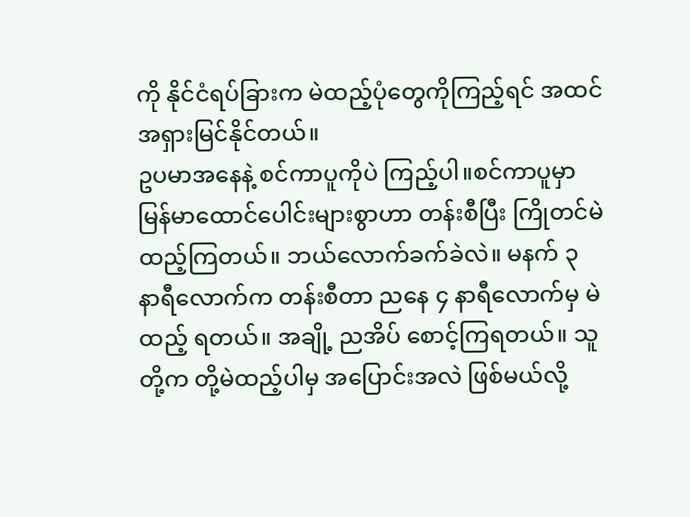ကို နိုင်ငံရပ်ခြားက မဲထည့်ပုံတွေကိုကြည့်ရင် အထင်အရှားမြင်နိုင်တယ်။
ဥပမာအနေနဲ့ စင်ကာပူကိုပဲ ကြည့်ပါ။စင်ကာပူမှာ မြန်မာထောင်ပေါင်းများစွာဟာ တန်းစီပြီး ကြိုတင်မဲ ထည့်ကြတယ်။ ဘယ်လောက်ခက်ခဲလဲ။ မနက် ၃ နာရီလောက်က တန်းစီတာ ညနေ ၄ နာရီလောက်မှ မဲထည့် ရတယ်။ အချို့ ညအိပ် စောင့်ကြရတယ်။ သူတို့က တို့မဲထည့်ပါမှ အပြောင်းအလဲ ဖြစ်မယ်လို့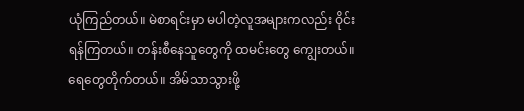ယုံကြည်တယ်။ မဲစာရင်းမှာ မပါတဲ့လူအများကလည်း ဝိုင်းရန်ကြတယ်။ တန်းစီနေသူတွေကို ထမင်းတွေ ကျွေးတယ်။ ရေတွေတိုက်တယ်။ အိမ်သာသွားဖို့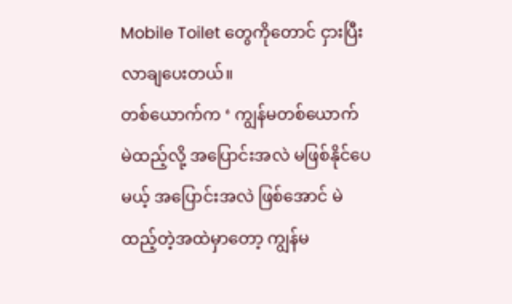Mobile Toilet တွေကိုတောင် ငှားပြီး လာချပေးတယ်။
တစ်ယောက်က ‘ ကျွန်မတစ်ယောက် မဲထည့်လို့ အပြောင်းအလဲ မဖြစ်နိုင်ပေမယ့် အပြောင်းအလဲ ဖြစ်အောင် မဲထည့်တဲ့အထဲမှာတော့ ကျွန်မ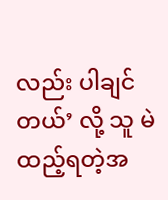လည်း ပါချင်တယ်’ လို့ သူ မဲထည့်ရတဲ့အ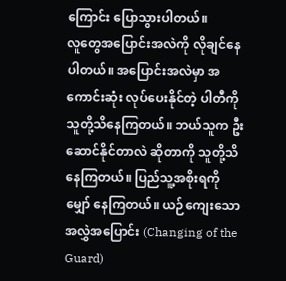ကြောင်း ပြောသွားပါတယ်။
လူတွေအပြောင်းအလဲကို လိုချင်နေပါတယ်။ အပြောင်းအလဲမှာ အကောင်းဆုံး လုပ်ပေးနိုင်တဲ့ ပါတီကို သူတို့သိနေကြတယ်။ ဘယ်သူက ဦးဆောင်နိုင်တာလဲ ဆိုတာကို သူတို့သိနေကြတယ်။ ပြည်သူ့အစိုးရကို မျှော် နေကြတယ်။ ယဉ်ကျေးသော အလွှဲအပြောင်း (Changing of the Guard)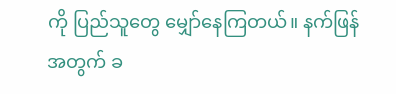ကို ပြည်သူတွေ မျှော်နေကြတယ်။ နက်ဖြန်အတွက် ခ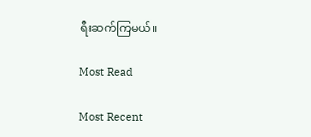ရီးဆက်ကြမယ်။

Most Read

Most Recent